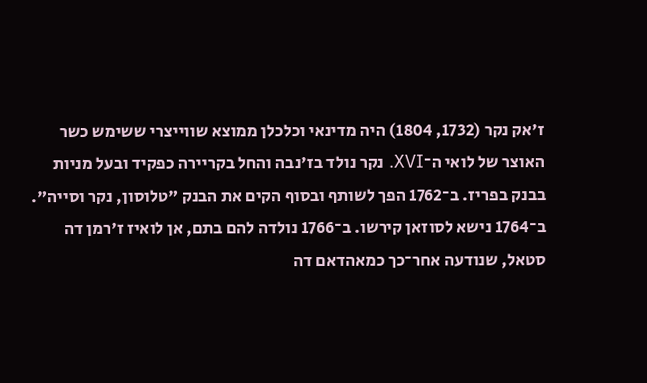ז'אק נקר (1732, 1804) היה מדינאי וכלכלן ממוצא שווייצרי ששימש כשר האוצר של לואי ה־XVI. נקר נולד בז'נבה והחל בקריירה כפקיד ובעל מניות בבנק בפריז. ב־1762 הפך לשותף ובסוף הקים את הבנק "טלוסון, נקר וסייה". ב־1764 נישא לסוזאן קירשו. ב־1766 נולדה להם בתם, אן לואיז ז'רמן דה סטאל, שנודעה אחר־כך כמאהדאם דה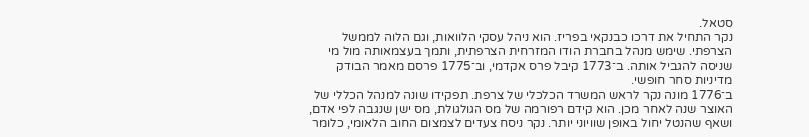סטאל.
נקר התחיל את דרכו כבנקאי בפריז. הוא ניהל עסקי הלוואות, וגם הלוה לממשל הצרפתי. שימש מנהל בחברת הודו המזרחית הצרפתית, ותמך בעצמאותה מול מי שניסה להגביל אותה. ב־1773 קיבל פרס אקדמי, וב־1775 פרסם מאמר הבודק מדיניות סחר חופשי.
ב־1776 מונה נקר לראש המשרד הכלכלי של צרפת. תפקידו שונה למנהל הכללי של האוצר שנה לאחר מכן. הוא קידם רפורמה של מס הגולגולת, מס ישן שנגבה לפי אדם, ושאף שהנטל יחול באופן שוויוני יותר. נקר ניסח צעדים לצמצום החוב הלאומי, כלומר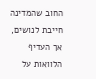החוב שהמדינה חייבת לנושים, אך העדיף הלוואות על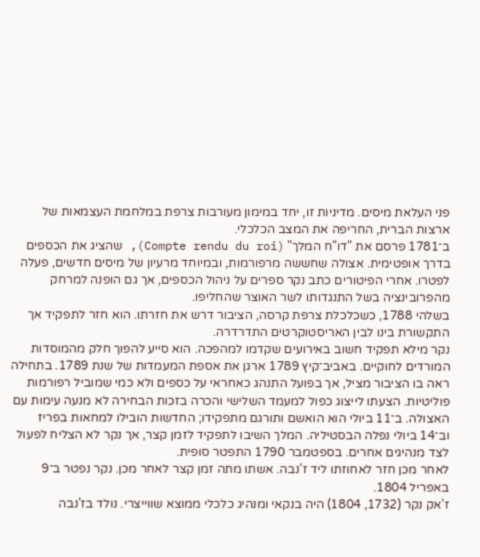פני העלאת מיסים. מדיניות זו, יחד במימון מעורבות צרפת במלחמת העצמאות של ארצות הברית, החריפה את המצב הכלכלי.
ב־1781 פרסם את "דו"ח המלך" (Compte rendu du roi), שהציג את הכספים בדרך אופטימית. אצולה שחששה מרפורמות, ובמיוחד מרעיון של מיסים חדשים, פעלה לפטרו. אחרי הפיטורים כתב נקר ספרים על ניהול הכספים, אך גם הופנה למרחק מהפרובינציה בשל התנגדותו לשר האוצר שהחליפו.
בשלהי 1788, כשכלכלת צרפת קרסה, הציבור דרש את חזרתו. הוא חזר לתפקיד אך התקשורת בינו לבין האריסטוקרטים התדרדרה.
נקר מילא תפקיד חשוב באירועים שקדמו למהפכה. הוא סייע להפוך חלק מהמוסדות המורדים לחוקיים. באביב־קיץ 1789 ארגן את אספת המעמדות של שנת 1789. בתחילה ראה בו הציבור מציל, אך בפועל התנהג כאחראי על כספים ולא כמי שמוביל רפורמות פוליטיות. הצעתו לייצוג כפול למעמד השלישי והכרה בזכות הבחירה לא מנעה עימות עם האצולה. ב־11 ביולי הוא הואשם ותורגם מתפקידו; החדשות הובילו למחאות בפריז וב־14 ביולי נפלה הבסטיליה. המלך השיבו לתפקיד לזמן קצר, אך נקר לא הצליח לפעול לצד מנהיגים אחרים. בספטמבר 1790 התפטר סופית.
לאחר מכן חזר לאחוזתו ליד ז'נבה. אשתו מתה זמן קצר לאחר מכן. נקר נפטר ב־9 באפריל 1804.
ז'אק נקר (1732, 1804) היה בנקאי ומנהיג כלכלי ממוצא שווייצרי. נולד בז'נבה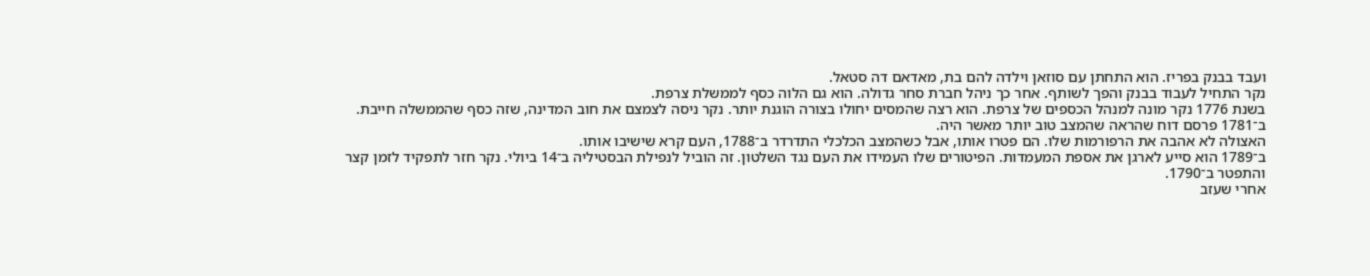ועבד בבנק בפריז. הוא התחתן עם סוזאן וילדה להם בת, מאדאם דה סטאל.
נקר התחיל לעבוד בבנק והפך לשותף. אחר כך ניהל חברת סחר גדולה. הוא גם הלוה כסף לממשלת צרפת.
בשנת 1776 נקר מונה למנהל הכספים של צרפת. הוא רצה שהמסים יחולו בצורה הוגנת יותר. נקר ניסה לצמצם את חוב המדינה, שזה כסף שהממשלה חייבת. ב־1781 פרסם דוח שהראה שהמצב טוב יותר מאשר היה.
האצולה לא אהבה את הרפורמות שלו. הם פטרו אותו, אבל כשהמצב הכלכלי התדרדר ב־1788, העם קרא שישיבו אותו.
ב־1789 הוא סייע לארגן את אספת המעמדות. הפיטורים שלו העמידו את העם נגד השלטון. זה הוביל לנפילת הבסטיליה ב־14 ביולי. נקר חזר לתפקיד לזמן קצר והתפטר ב־1790.
אחרי שעזב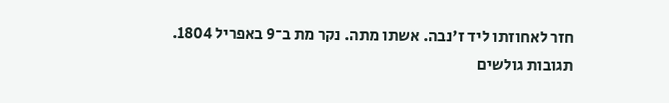חזר לאחוזתו ליד ז'נבה. אשתו מתה. נקר מת ב־9 באפריל 1804.
תגובות גולשים